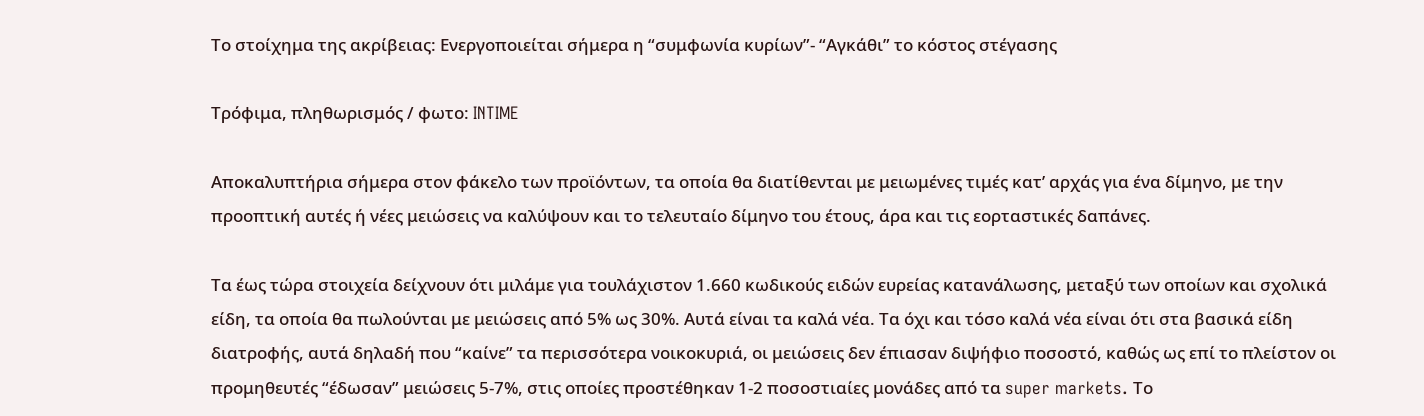Το στοίχημα της ακρίβειας: Ενεργοποιείται σήμερα η “συμφωνία κυρίων”- “Αγκάθι” το κόστος στέγασης

Τρόφιμα, πληθωρισμός / φωτο: INTIME

Αποκαλυπτήρια σήμερα στον φάκελο των προϊόντων, τα οποία θα διατίθενται με μειωμένες τιμές κατ’ αρχάς για ένα δίμηνο, με την προοπτική αυτές ή νέες μειώσεις να καλύψουν και το τελευταίο δίμηνο του έτους, άρα και τις εορταστικές δαπάνες.

Τα έως τώρα στοιχεία δείχνουν ότι μιλάμε για τουλάχιστον 1.660 κωδικούς ειδών ευρείας κατανάλωσης, μεταξύ των οποίων και σχολικά είδη, τα οποία θα πωλούνται με μειώσεις από 5% ως 30%. Αυτά είναι τα καλά νέα. Τα όχι και τόσο καλά νέα είναι ότι στα βασικά είδη διατροφής, αυτά δηλαδή που “καίνε” τα περισσότερα νοικοκυριά, οι μειώσεις δεν έπιασαν διψήφιο ποσοστό, καθώς ως επί το πλείστον οι προμηθευτές “έδωσαν” μειώσεις 5-7%, στις οποίες προστέθηκαν 1-2 ποσοστιαίες μονάδες από τα super markets. Το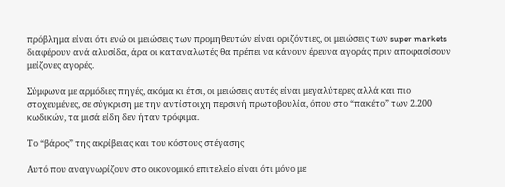πρόβλημα είναι ότι ενώ οι μειώσεις των προμηθευτών είναι οριζόντιες, οι μειώσεις των super markets διαφέρουν ανά αλυσίδα, άρα οι καταναλωτές θα πρέπει να κάνουν έρευνα αγοράς πριν αποφασίσουν μείζονες αγορές.

Σύμφωνα με αρμόδιες πηγές, ακόμα κι έτσι, οι μειώσεις αυτές είναι μεγαλύτερες αλλά και πιο στοχευμένες, σε σύγκριση με την αντίστοιχη περσινή πρωτοβουλία, όπου στο “πακέτο” των 2.200 κωδικών, τα μισά είδη δεν ήταν τρόφιμα.

Το “βάρος” της ακρίβειας και του κόστους στέγασης

Αυτό που αναγνωρίζουν στο οικονομικό επιτελείο είναι ότι μόνο με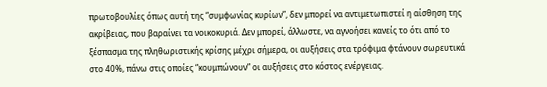πρωτοβουλίες όπως αυτή της “συμφωνίας κυρίων”, δεν μπορεί να αντιμετωπιστεί η αίσθηση της ακρίβειας, που βαραίνει τα νοικοκυριά. Δεν μπορεί, άλλωστε, να αγνοήσει κανείς το ότι από το ξέσπασμα της πληθωριστικής κρίσης μέχρι σήμερα, οι αυξήσεις στα τρόφιμα φτάνουν σωρευτικά στο 40%, πάνω στις οποίες “κουμπώνουν” οι αυξήσεις στο κόστος ενέργειας.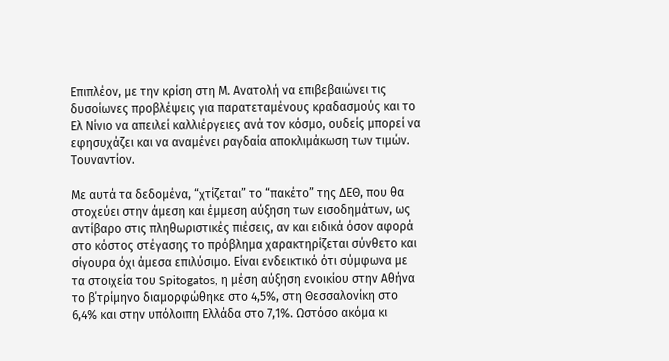Επιπλέον, με την κρίση στη Μ. Ανατολή να επιβεβαιώνει τις δυσοίωνες προβλέψεις για παρατεταμένους κραδασμούς και το Ελ Νίνιο να απειλεί καλλιέργειες ανά τον κόσμο, ουδείς μπορεί να εφησυχάζει και να αναμένει ραγδαία αποκλιμάκωση των τιμών. Τουναντίον.

Με αυτά τα δεδομένα, “χτίζεται” το “πακέτο” της ΔΕΘ, που θα στοχεύει στην άμεση και έμμεση αύξηση των εισοδημάτων, ως αντίβαρο στις πληθωριστικές πιέσεις, αν και ειδικά όσον αφορά στο κόστος στέγασης το πρόβλημα χαρακτηρίζεται σύνθετο και σίγουρα όχι άμεσα επιλύσιμο. Είναι ενδεικτικό ότι σύμφωνα με τα στοιχεία του Spitogatos, η μέση αύξηση ενοικίου στην Αθήνα το β΄τρίμηνο διαμορφώθηκε στο 4,5%, στη Θεσσαλονίκη στο 6,4% και στην υπόλοιπη Ελλάδα στο 7,1%. Ωστόσο ακόμα κι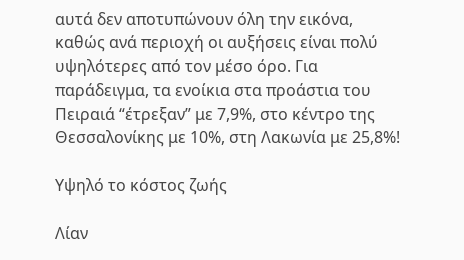αυτά δεν αποτυπώνουν όλη την εικόνα, καθώς ανά περιοχή οι αυξήσεις είναι πολύ υψηλότερες από τον μέσο όρο. Για παράδειγμα, τα ενοίκια στα προάστια του Πειραιά “έτρεξαν” με 7,9%, στο κέντρο της Θεσσαλονίκης με 10%, στη Λακωνία με 25,8%!

Υψηλό το κόστος ζωής

Λίαν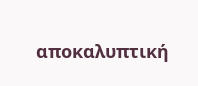αποκαλυπτική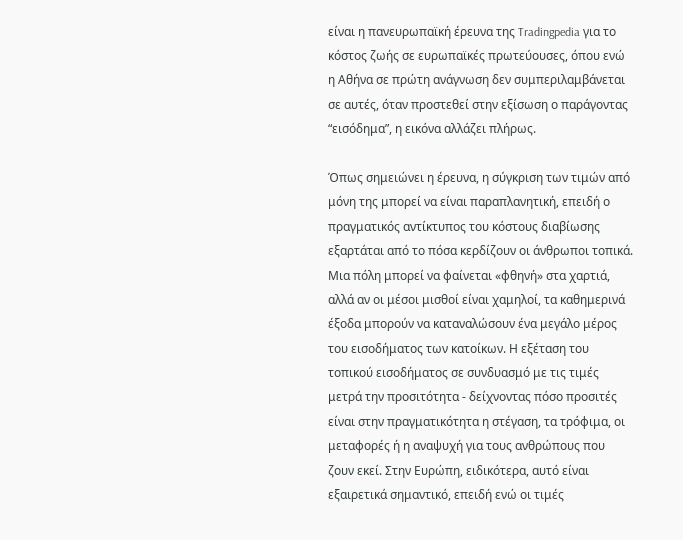είναι η πανευρωπαϊκή έρευνα της Tradingpedia για το κόστος ζωής σε ευρωπαϊκές πρωτεύουσες, όπου ενώ η Αθήνα σε πρώτη ανάγνωση δεν συμπεριλαμβάνεται σε αυτές, όταν προστεθεί στην εξίσωση ο παράγοντας “εισόδημα”, η εικόνα αλλάζει πλήρως.

Όπως σημειώνει η έρευνα, η σύγκριση των τιμών από μόνη της μπορεί να είναι παραπλανητική, επειδή ο πραγματικός αντίκτυπος του κόστους διαβίωσης εξαρτάται από το πόσα κερδίζουν οι άνθρωποι τοπικά. Μια πόλη μπορεί να φαίνεται «φθηνή» στα χαρτιά, αλλά αν οι μέσοι μισθοί είναι χαμηλοί, τα καθημερινά έξοδα μπορούν να καταναλώσουν ένα μεγάλο μέρος του εισοδήματος των κατοίκων. Η εξέταση του τοπικού εισοδήματος σε συνδυασμό με τις τιμές μετρά την προσιτότητα - δείχνοντας πόσο προσιτές είναι στην πραγματικότητα η στέγαση, τα τρόφιμα, οι μεταφορές ή η αναψυχή για τους ανθρώπους που ζουν εκεί. Στην Ευρώπη, ειδικότερα, αυτό είναι εξαιρετικά σημαντικό, επειδή ενώ οι τιμές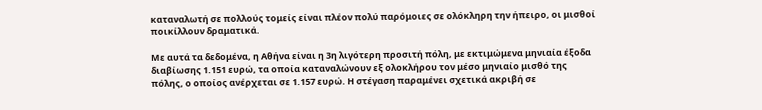καταναλωτή σε πολλούς τομείς είναι πλέον πολύ παρόμοιες σε ολόκληρη την ήπειρο, οι μισθοί ποικίλλουν δραματικά.

Με αυτά τα δεδομένα, η Αθήνα είναι η 3η λιγότερη προσιτή πόλη, με εκτιμώμενα μηνιαία έξοδα διαβίωσης 1.151 ευρώ, τα οποία καταναλώνουν εξ ολοκλήρου τον μέσο μηνιαίο μισθό της πόλης, ο οποίος ανέρχεται σε 1.157 ευρώ. Η στέγαση παραμένει σχετικά ακριβή σε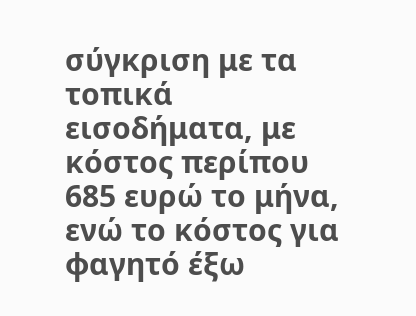σύγκριση με τα τοπικά εισοδήματα, με κόστος περίπου 685 ευρώ το μήνα, ενώ το κόστος για φαγητό έξω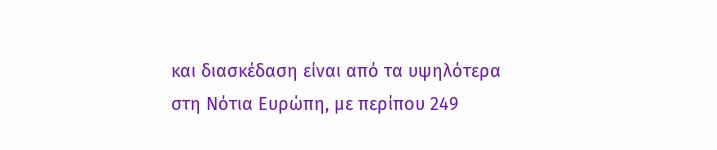και διασκέδαση είναι από τα υψηλότερα στη Νότια Ευρώπη, με περίπου 249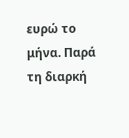ευρώ το μήνα. Παρά τη διαρκή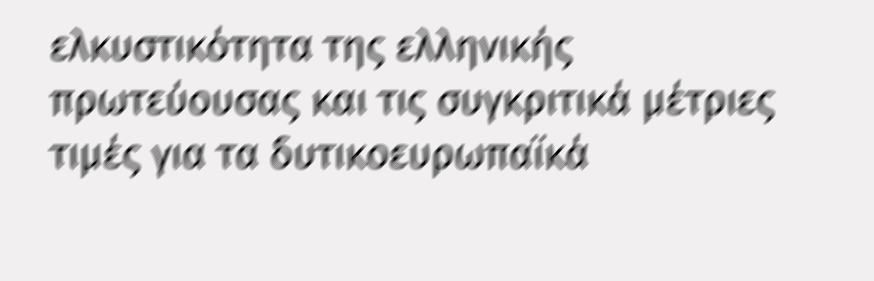ελκυστικότητα της ελληνικής πρωτεύουσας και τις συγκριτικά μέτριες τιμές για τα δυτικοευρωπαϊκά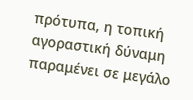πρότυπα, η τοπική αγοραστική δύναμη παραμένει σε μεγάλο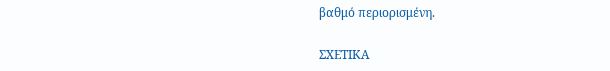βαθμό περιορισμένη.

ΣΧΕΤΙΚΑ